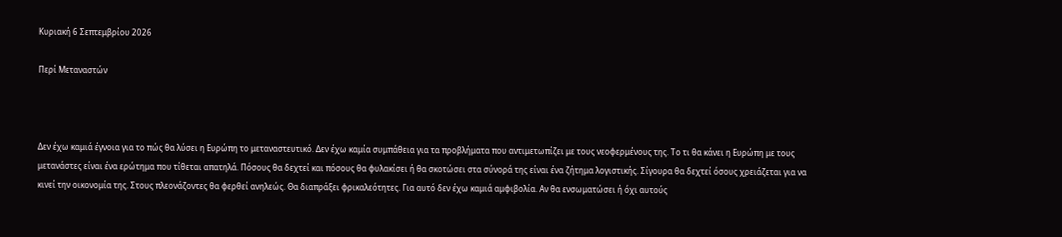Κυριακή 6 Σεπτεμβρίου 2026

Περί Μεταναστών



Δεν έχω καμιά έγνοια για το πώς θα λύσει η Ευρώπη το μεταναστευτικό. Δεν έχω καμία συμπάθεια για τα προβλήματα που αντιμετωπίζει με τους νεοφερμένους της. Το τι θα κάνει η Ευρώπη με τους μετανάστες είναι ένα ερώτημα που τίθεται απατηλά. Πόσους θα δεχτεί και πόσους θα φυλακίσει ή θα σκοτώσει στα σύνορά της είναι ένα ζήτημα λογιστικής. Σίγουρα θα δεχτεί όσους χρειάζεται για να κινεί την οικονομία της. Στους πλεονάζοντες θα φερθεί ανηλεώς. Θα διαπράξει φρικαλεότητες. Για αυτό δεν έχω καμιά αμφιβολία. Αν θα ενσωματώσει ή όχι αυτούς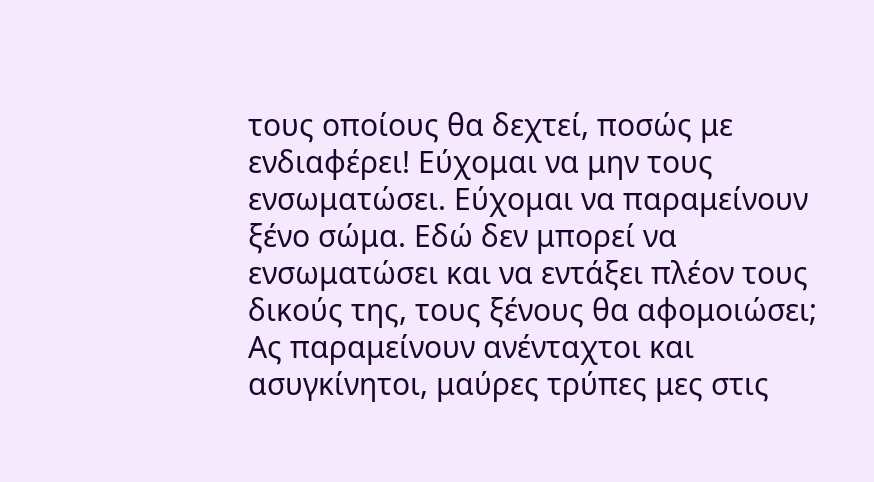τους οποίους θα δεχτεί, ποσώς με ενδιαφέρει! Εύχομαι να μην τους ενσωματώσει. Εύχομαι να παραμείνουν ξένο σώμα. Εδώ δεν μπορεί να ενσωματώσει και να εντάξει πλέον τους δικούς της, τους ξένους θα αφομοιώσει; Ας παραμείνουν ανένταχτοι και ασυγκίνητοι, μαύρες τρύπες μες στις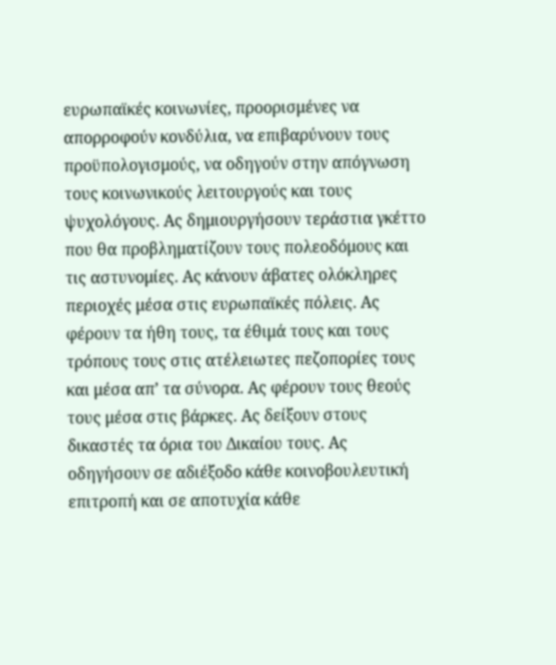ευρωπαϊκές κοινωνίες, προορισμένες να απορροφούν κονδύλια, να επιβαρύνουν τους προϋπολογισμούς, να οδηγούν στην απόγνωση τους κοινωνικούς λειτουργούς και τους ψυχολόγους. Ας δημιουργήσουν τεράστια γκέττο που θα προβληματίζουν τους πολεοδόμους και τις αστυνομίες. Ας κάνουν άβατες ολόκληρες περιοχές μέσα στις ευρωπαϊκές πόλεις. Ας φέρουν τα ήθη τους, τα έθιμά τους και τους τρόπους τους στις ατέλειωτες πεζοπορίες τους και μέσα απ’ τα σύνορα. Ας φέρουν τους θεούς τους μέσα στις βάρκες. Ας δείξουν στους δικαστές τα όρια του Δικαίου τους. Ας οδηγήσουν σε αδιέξοδο κάθε κοινοβουλευτική επιτροπή και σε αποτυχία κάθε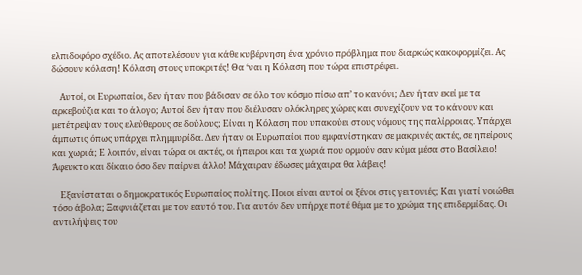ελπιδοφόρο σχέδιο. Ας αποτελέσουν για κάθε κυβέρνηση ένα χρόνιο πρόβλημα που διαρκώς κακοφορμίζει. Ας δώσουν κόλαση! Κόλαση στους υποκριτές! Θα ‘ναι η Κόλαση που τώρα επιστρέφει.

    Αυτοί, οι Ευρωπαίοι, δεν ήταν που βάδισαν σε όλο τον κόσμο πίσω απ’ το κανόνι; Δεν ήταν εκεί με τα αρκεβούζια και το άλογο; Αυτοί δεν ήταν που διέλυσαν ολόκληρες χώρες και συνεχίζουν να το κάνουν και  μετέτρεψαν τους ελεύθερους σε δούλους; Είναι η Κόλαση που υπακούει στους νόμους της παλίρροιας. Υπάρχει άμπωτις όπως υπάρχει πλημμυρίδα. Δεν ήταν οι Ευρωπαίοι που εμφανίστηκαν σε μακρινές ακτές, σε ηπείρους και χωριά; Ε λοιπόν, είναι τώρα οι ακτές, οι ήπειροι και τα χωριά που ορμούν σαν κύμα μέσα στο Βασίλειο! Άφευκτο και δίκαιο όσο δεν παίρνει άλλο! Μάχαιραν έδωσες μάχαιρα θα λάβεις!

    Εξανίσταται ο δημοκρατικός Ευρωπαίος πολίτης. Ποιοι είναι αυτοί οι ξένοι στις γειτονιές; Και γιατί νοιώθει τόσο άβολα; Ξαφνιάζεται με τον εαυτό του. Για αυτόν δεν υπήρχε ποτέ θέμα με το χρώμα της επιδερμίδας. Οι αντιλήψεις του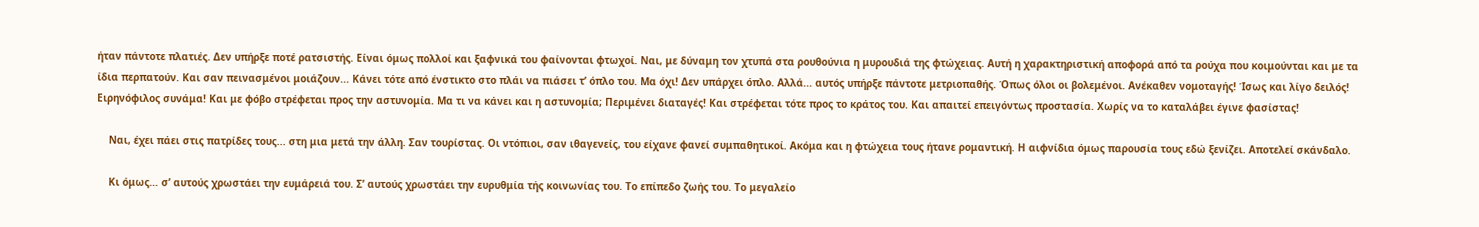ήταν πάντοτε πλατιές. Δεν υπήρξε ποτέ ρατσιστής. Είναι όμως πολλοί και ξαφνικά του φαίνονται φτωχοί. Ναι, με δύναμη τον χτυπά στα ρουθούνια η μυρουδιά της φτώχειας. Αυτή η χαρακτηριστική αποφορά από τα ρούχα που κοιμούνται και με τα ίδια περπατούν. Και σαν πεινασμένοι μοιάζουν... Κάνει τότε από ένστικτο στο πλάι να πιάσει τ’ όπλο του. Μα όχι! Δεν υπάρχει όπλο. Αλλά... αυτός υπήρξε πάντοτε μετριοπαθής. Όπως όλοι οι βολεμένοι. Ανέκαθεν νομοταγής! Ίσως και λίγο δειλός! Ειρηνόφιλος συνάμα! Και με φόβο στρέφεται προς την αστυνομία. Μα τι να κάνει και η αστυνομία; Περιμένει διαταγές! Και στρέφεται τότε προς το κράτος του. Και απαιτεί επειγόντως προστασία. Χωρίς να το καταλάβει έγινε φασίστας!

    Ναι, έχει πάει στις πατρίδες τους... στη μια μετά την άλλη. Σαν τουρίστας. Οι ντόπιοι, σαν ιθαγενείς, του είχανε φανεί συμπαθητικοί. Ακόμα και η φτώχεια τους ήτανε ρομαντική. Η αιφνίδια όμως παρουσία τους εδώ ξενίζει. Αποτελεί σκάνδαλο.

    Κι όμως… σ’ αυτούς χρωστάει την ευμάρειά του. Σ’ αυτούς χρωστάει την ευρυθμία τής κοινωνίας του. Το επίπεδο ζωής του. Το μεγαλείο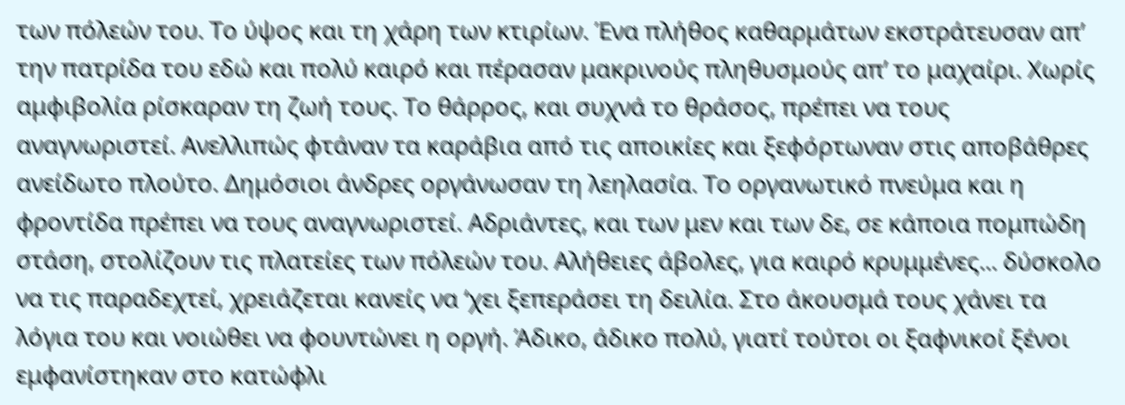των πόλεών του. Το ύψος και τη χάρη των κτιρίων. Ένα πλήθος καθαρμάτων εκστράτευσαν απ’ την πατρίδα του εδώ και πολύ καιρό και πέρασαν μακρινούς πληθυσμούς απ’ το μαχαίρι. Χωρίς αμφιβολία ρίσκαραν τη ζωή τους. Το θάρρος, και συχνά το θράσος, πρέπει να τους αναγνωριστεί. Ανελλιπώς φτάναν τα καράβια από τις αποικίες και ξεφόρτωναν στις αποβάθρες ανείδωτο πλούτο. Δημόσιοι άνδρες οργάνωσαν τη λεηλασία. Το οργανωτικό πνεύμα και η φροντίδα πρέπει να τους αναγνωριστεί. Αδριάντες, και των μεν και των δε, σε κάποια πομπώδη στάση, στολίζουν τις πλατείες των πόλεών του. Αλήθειες άβολες, για καιρό κρυμμένες... δύσκολο να τις παραδεχτεί, χρειάζεται κανείς να ‘χει ξεπεράσει τη δειλία. Στο άκουσμά τους χάνει τα λόγια του και νοιώθει να φουντώνει η οργή. Άδικο, άδικο πολύ, γιατί τούτοι οι ξαφνικοί ξένοι εμφανίστηκαν στο κατώφλι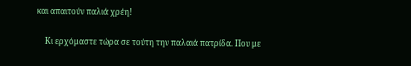και απαιτούν παλιά χρέη!

    Κι ερχόμαστε τώρα σε τούτη την παλαιά πατρίδα. Που με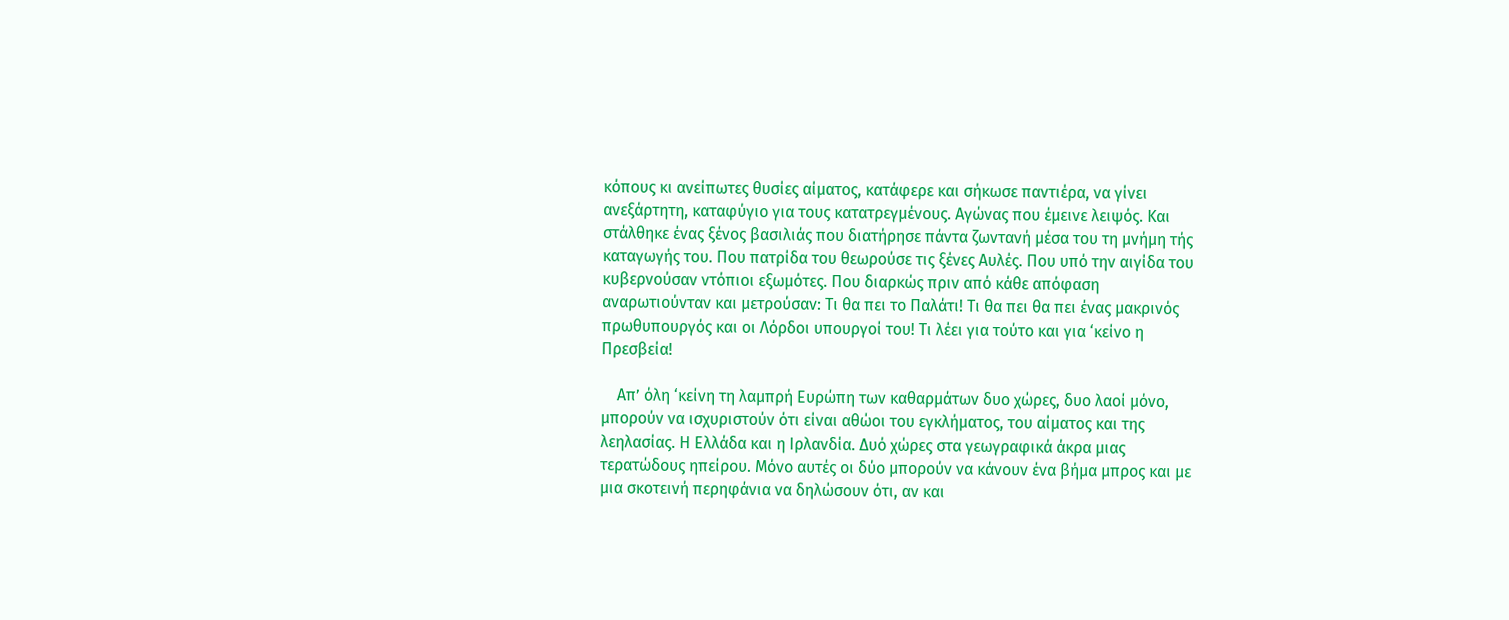κόπους κι ανείπωτες θυσίες αίματος, κατάφερε και σήκωσε παντιέρα, να γίνει ανεξάρτητη, καταφύγιο για τους κατατρεγμένους. Αγώνας που έμεινε λειψός. Και στάλθηκε ένας ξένος βασιλιάς που διατήρησε πάντα ζωντανή μέσα του τη μνήμη τής καταγωγής του. Που πατρίδα του θεωρούσε τις ξένες Αυλές. Που υπό την αιγίδα του κυβερνούσαν ντόπιοι εξωμότες. Που διαρκώς πριν από κάθε απόφαση αναρωτιούνταν και μετρούσαν: Τι θα πει το Παλάτι! Τι θα πει θα πει ένας μακρινός πρωθυπουργός και οι Λόρδοι υπουργοί του! Τι λέει για τούτο και για ‘κείνο η Πρεσβεία!

    Απ’ όλη ‘κείνη τη λαμπρή Ευρώπη των καθαρμάτων δυο χώρες, δυο λαοί μόνο, μπορούν να ισχυριστούν ότι είναι αθώοι του εγκλήματος, του αίματος και της λεηλασίας. Η Ελλάδα και η Ιρλανδία. Δυό χώρες στα γεωγραφικά άκρα μιας τερατώδους ηπείρου. Μόνο αυτές οι δύο μπορούν να κάνουν ένα βήμα μπρος και με μια σκοτεινή περηφάνια να δηλώσουν ότι, αν και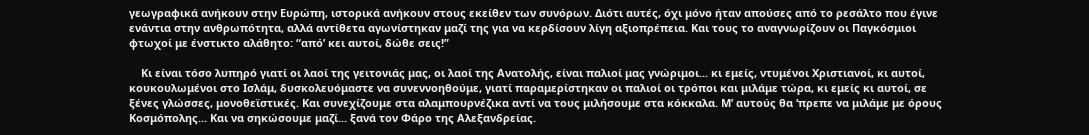γεωγραφικά ανήκουν στην Ευρώπη, ιστορικά ανήκουν στους εκείθεν των συνόρων. Διότι αυτές, όχι μόνο ήταν απούσες από το ρεσάλτο που έγινε ενάντια στην ανθρωπότητα, αλλά αντίθετα αγωνίστηκαν μαζί της για να κερδίσουν λίγη αξιοπρέπεια. Και τους το αναγνωρίζουν οι Παγκόσμιοι φτωχοί με ένστικτο αλάθητο: “από’ κει αυτοί, δώθε σεις!”

    Κι είναι τόσο λυπηρό γιατί οι λαοί της γειτονιάς μας, οι λαοί της Ανατολής, είναι παλιοί μας γνώριμοι... κι εμείς, ντυμένοι Χριστιανοί, κι αυτοί, κουκουλωμένοι στο Ισλάμ, δυσκολευόμαστε να συνεννοηθούμε, γιατί παραμερίστηκαν οι παλιοί οι τρόποι και μιλάμε τώρα, κι εμείς κι αυτοί, σε ξένες γλώσσες, μονοθεϊστικές. Και συνεχίζουμε στα αλαμπουρνέζικα αντί να τους μιλήσουμε στα κόκκαλα. Μ’ αυτούς θα ‘πρεπε να μιλάμε με όρους Κοσμόπολης... Και να σηκώσουμε μαζί... ξανά τον Φάρο της Αλεξανδρείας.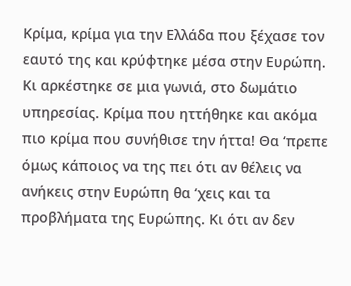Κρίμα, κρίμα για την Ελλάδα που ξέχασε τον εαυτό της και κρύφτηκε μέσα στην Ευρώπη. Κι αρκέστηκε σε μια γωνιά, στο δωμάτιο υπηρεσίας. Κρίμα που ηττήθηκε και ακόμα πιο κρίμα που συνήθισε την ήττα! Θα ‘πρεπε όμως κάποιος να της πει ότι αν θέλεις να ανήκεις στην Ευρώπη θα ‘χεις και τα προβλήματα της Ευρώπης. Κι ότι αν δεν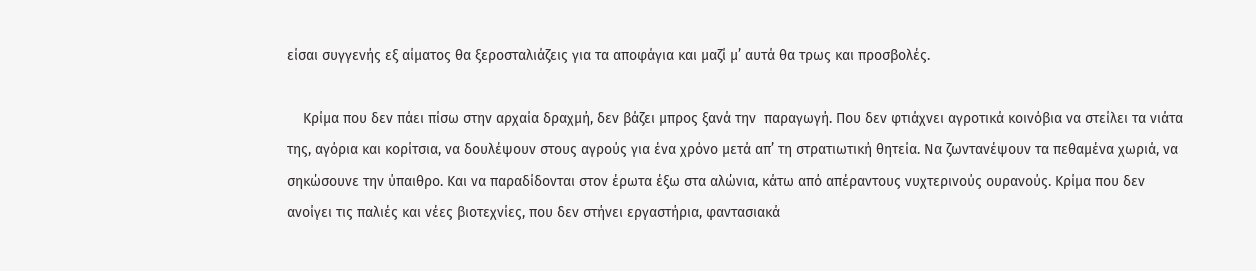είσαι συγγενής εξ αίματος θα ξεροσταλιάζεις για τα αποφάγια και μαζί μ’ αυτά θα τρως και προσβολές.

    Κρίμα που δεν πάει πίσω στην αρχαία δραχμή, δεν βάζει μπρος ξανά την  παραγωγή. Που δεν φτιάχνει αγροτικά κοινόβια να στείλει τα νιάτα της, αγόρια και κορίτσια, να δουλέψουν στους αγρούς για ένα χρόνο μετά απ’ τη στρατιωτική θητεία. Να ζωντανέψουν τα πεθαμένα χωριά, να σηκώσουνε την ύπαιθρο. Και να παραδίδονται στον έρωτα έξω στα αλώνια, κάτω από απέραντους νυχτερινούς ουρανούς. Κρίμα που δεν ανοίγει τις παλιές και νέες βιοτεχνίες, που δεν στήνει εργαστήρια, φαντασιακά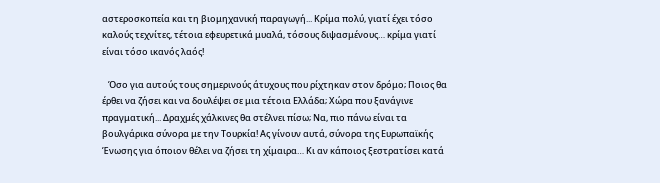αστεροσκοπεία και τη βιομηχανική παραγωγή... Κρίμα πολύ, γιατί έχει τόσο καλούς τεχνίτες, τέτοια εφευρετικά μυαλά, τόσους διψασμένους… κρίμα γιατί είναι τόσο ικανός λαός!

   Όσο για αυτούς τους σημερινούς άτυχους που ρίχτηκαν στον δρόμο; Ποιος θα έρθει να ζήσει και να δουλέψει σε μια τέτοια Ελλάδα; Χώρα που ξανάγινε πραγματική... Δραχμές χάλκινες θα στέλνει πίσω; Να, πιο πάνω είναι τα βουλγάρικα σύνορα με την Τουρκία! Ας γίνουν αυτά, σύνορα της Ευρωπαϊκής Ένωσης για όποιον θέλει να ζήσει τη χίμαιρα… Κι αν κάποιος ξεστρατίσει κατά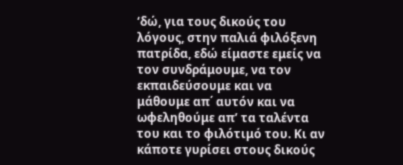‘δώ, για τους δικούς του λόγους, στην παλιά φιλόξενη πατρίδα, εδώ είμαστε εμείς να τον συνδράμουμε, να τον εκπαιδεύσουμε και να μάθουμε απ΄ αυτόν και να ωφεληθούμε απ’ τα ταλέντα του και το φιλότιμό του. Κι αν κάποτε γυρίσει στους δικούς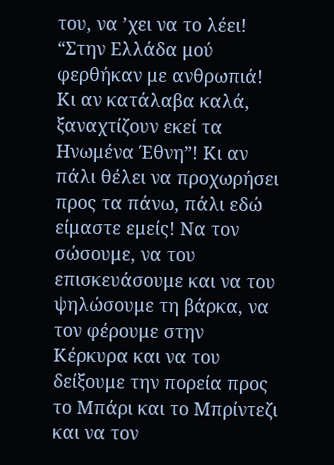του, να ’χει να το λέει! “Στην Ελλάδα μού φερθήκαν με ανθρωπιά! Κι αν κατάλαβα καλά, ξαναχτίζουν εκεί τα Ηνωμένα Έθνη”! Κι αν πάλι θέλει να προχωρήσει προς τα πάνω, πάλι εδώ είμαστε εμείς! Να τον σώσουμε, να του επισκευάσουμε και να του ψηλώσουμε τη βάρκα, να τον φέρουμε στην Κέρκυρα και να του δείξουμε την πορεία προς το Μπάρι και το Μπρίντεζι και να τον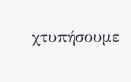χτυπήσουμε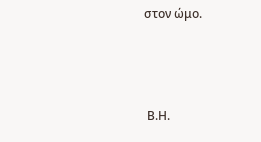στον ώμο.



 Β.Η.